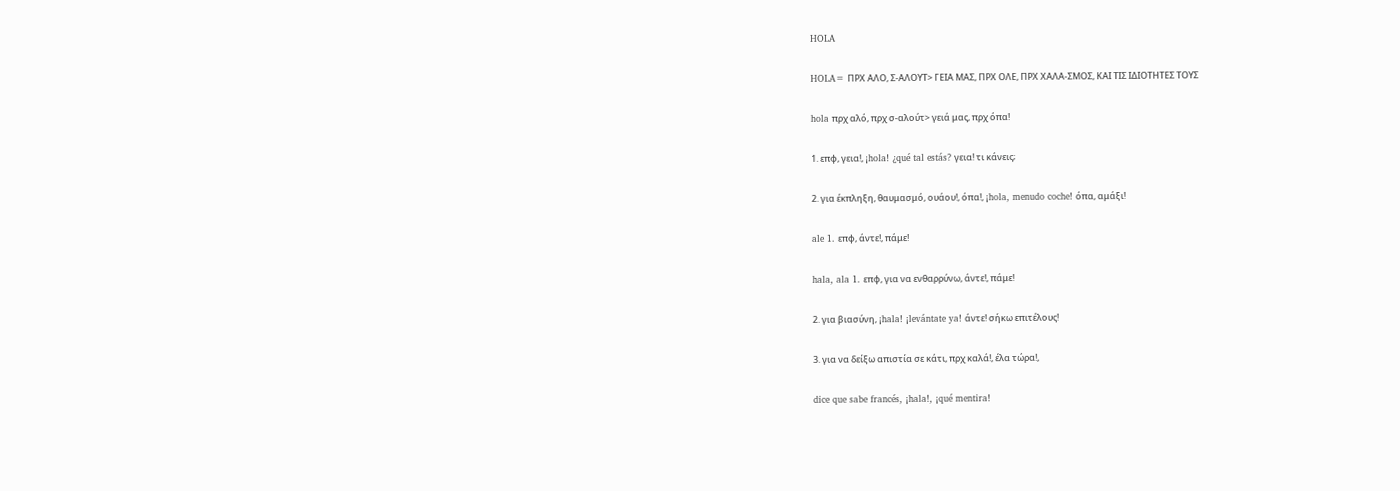HOLA

HOLA= ΠΡΧ ΑΛΟ, Σ-ΑΛΟΥΤ> ΓΕΙΑ ΜΑΣ, ΠΡΧ ΟΛΕ, ΠΡΧ ΧΑΛΑ-ΣΜΟΣ, ΚΑΙ ΤΙΣ ΙΔΙΟΤΗΤΕΣ ΤΟΥΣ

hola πρχ αλό, πρχ σ-αλούτ> γειά μας, πρχ όπα!

1. επφ, γεια!, ¡hola! ¿qué tal estás? γεια! τι κάνεις;

2. για έκπληξη, θαυμασμό, ουάου!, όπα!, ¡hola, menudo coche! όπα, αμάξι!

ale 1. επφ, άντε!, πάμε!

hala, ala 1. επφ, για να ενθαρρύνω, άντε!, πάμε!

2. για βιασύνη, ¡hala! ¡levántate ya! άντε! σήκω επιτέλους!

3. για να δείξω απιστία σε κάτι, πρχ καλά!, έλα τώρα!,

dice que sabe francés, ¡hala!, ¡qué mentira!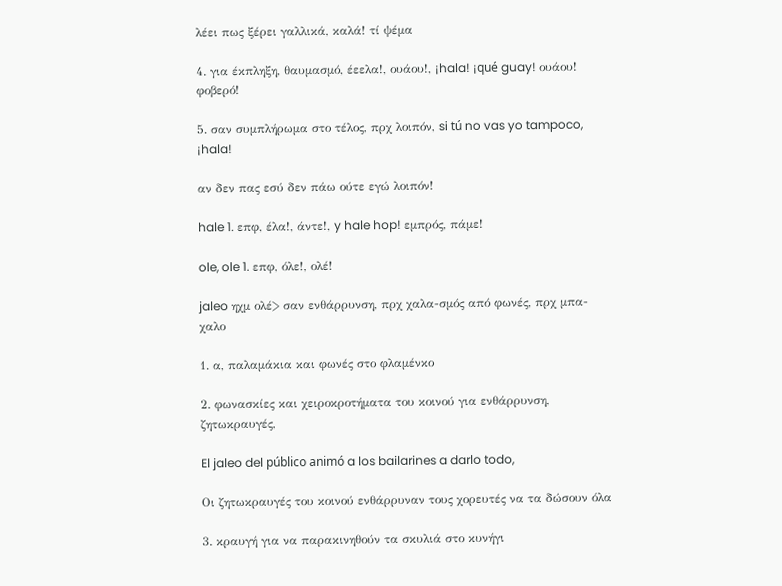λέει πως ξέρει γαλλικά, καλά! τί ψέμα

4. για έκπληξη, θαυμασμό, έεελα!, ουάου!, ¡hala! ¡qué guay! ουάου! φοβερό!

5. σαν συμπλήρωμα στο τέλος, πρχ λοιπόν, si tú no vas yo tampoco, ¡hala!

αν δεν πας εσύ δεν πάω ούτε εγώ λοιπόν!

hale 1. επφ, έλα!, άντε!, y hale hop! εμπρός, πάμε!

ole, ole 1. επφ, όλε!, ολέ!

jaleo ηχμ ολέ> σαν ενθάρρυνση, πρχ χαλα-σμός από φωνές, πρχ μπα-χαλο

1. α, παλαμάκια και φωνές στο φλαμένκο

2. φωνασκίες και χειροκροτήματα του κοινού για ενθάρρυνση, ζητωκραυγές,

El jaleo del público animó a los bailarines a darlo todo,

Οι ζητωκραυγές του κοινού ενθάρρυναν τους χορευτές να τα δώσουν όλα

3. κραυγή για να παρακινηθούν τα σκυλιά στο κυνήγι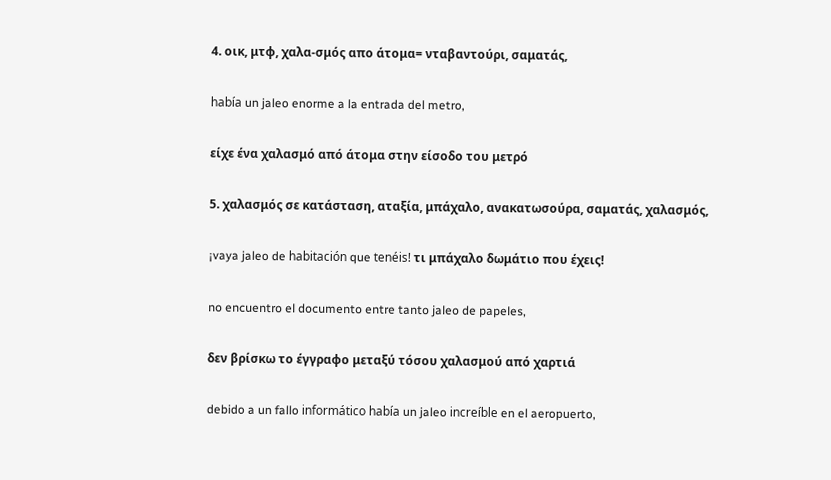4. οικ, μτφ, χαλα-σμός απο άτομα= νταβαντούρι, σαματάς,

había un jaleo enorme a la entrada del metro,

είχε ένα χαλασμό από άτομα στην είσοδο του μετρό

5. χαλασμός σε κατάσταση, αταξία, μπάχαλο, ανακατωσούρα, σαματάς, χαλασμός,

¡vaya jaleo de habitación que tenéis! τι μπάχαλο δωμάτιο που έχεις!

no encuentro el documento entre tanto jaleo de papeles,

δεν βρίσκω το έγγραφο μεταξύ τόσου χαλασμού από χαρτιά

debido a un fallo informático había un jaleo increíble en el aeropuerto,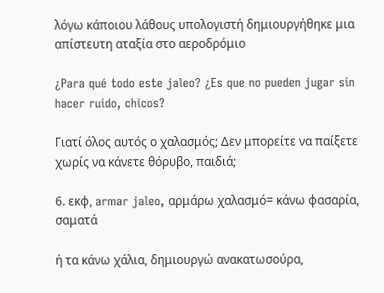λόγω κάποιου λάθους υπολογιστή δημιουργήθηκε μια απίστευτη αταξία στο αεροδρόμιο

¿Para qué todo este jaleo? ¿Es que no pueden jugar sin hacer ruido, chicos?

Γιατί όλος αυτός ο χαλασμός; Δεν μπορείτε να παίξετε χωρίς να κάνετε θόρυβο, παιδιά;

6. εκφ, armar jaleo, αρμάρω χαλασμό= κάνω φασαρία, σαματά

ή τα κάνω χάλια, δημιουργώ ανακατωσούρα,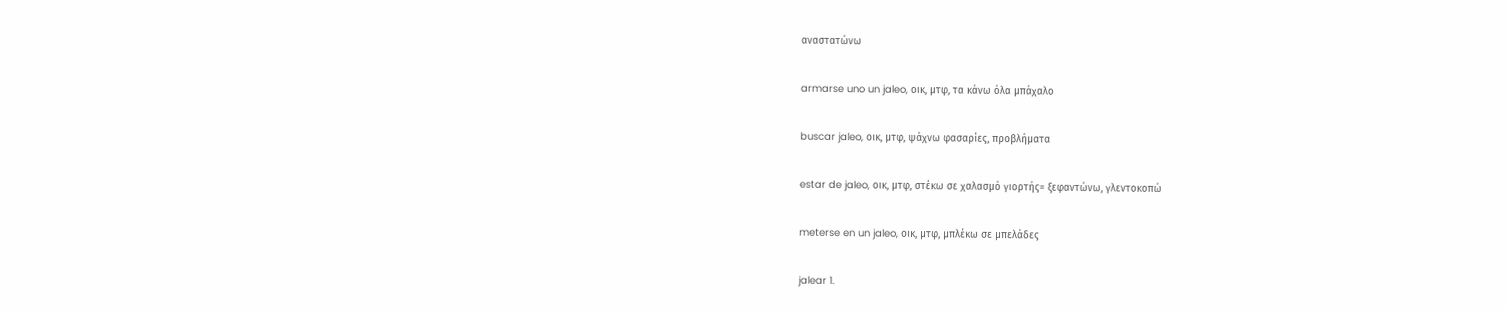αναστατώνω

armarse uno un jaleo, οικ, μτφ, τα κάνω όλα μπάχαλο

buscar jaleo, οικ, μτφ, ψάχνω φασαρίες, προβλήματα

estar de jaleo, οικ, μτφ, στέκω σε χαλασμό γιορτής= ξεφαντώνω, γλεντοκοπώ

meterse en un jaleo, οικ, μτφ, μπλέκω σε μπελάδες

jalear 1.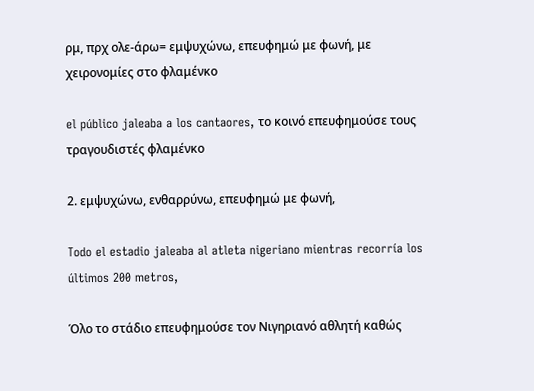ρμ, πρχ ολε-άρω= εμψυχώνω, επευφημώ με φωνή, με χειρονομίες στο φλαμένκο

el público jaleaba a los cantaores, το κοινό επευφημούσε τους τραγουδιστές φλαμένκο

2. εμψυχώνω, ενθαρρύνω, επευφημώ με φωνή,

Todo el estadio jaleaba al atleta nigeriano mientras recorría los últimos 200 metros,

Όλο το στάδιο επευφημούσε τον Νιγηριανό αθλητή καθώς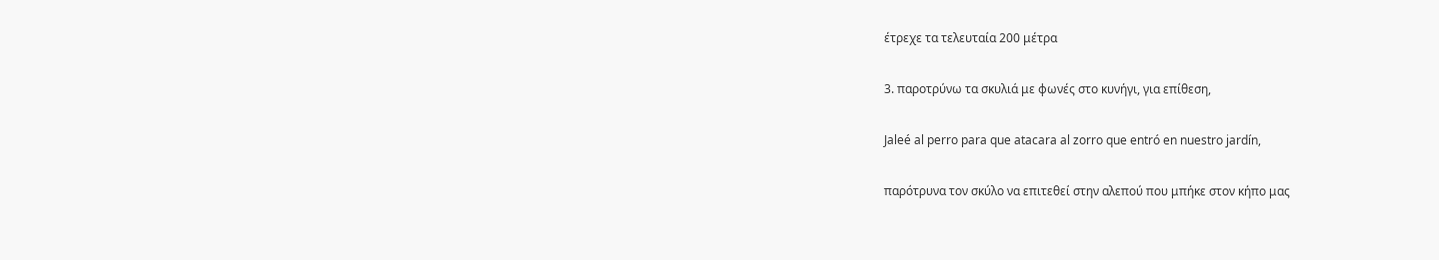έτρεχε τα τελευταία 200 μέτρα

3. παροτρύνω τα σκυλιά με φωνές στο κυνήγι, για επίθεση,

Jaleé al perro para que atacara al zorro que entró en nuestro jardín,

παρότρυνα τον σκύλο να επιτεθεί στην αλεπού που μπήκε στον κήπο μας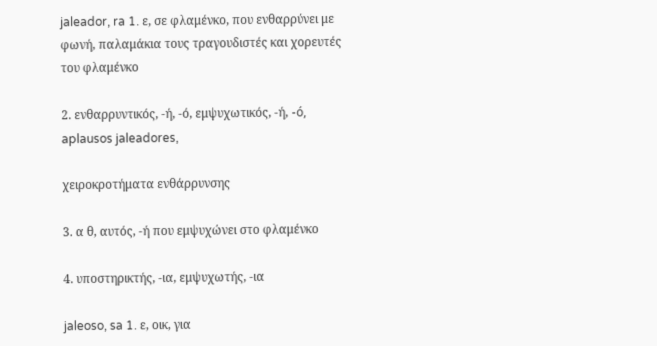jaleador, ra 1. ε, σε φλαμένκο, που ενθαρρύνει με φωνή, παλαμάκια τους τραγουδιστές και χορευτές του φλαμένκο

2. ενθαρρυντικός, -ή, -ό, εμψυχωτικός, -ή, -ó, aplausos jaleadores,

χειροκροτήματα ενθάρρυνσης

3. α θ, αυτός, -ή που εμψυχώνει στο φλαμένκο

4. υποστηρικτής, -ια, εμψυχωτής, -ια

jaleoso, sa 1. ε, οικ, για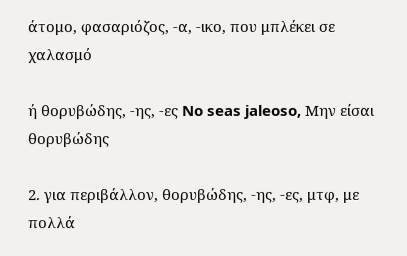άτομο, φασαριόζος, -α, -ικο, που μπλέκει σε χαλασμό

ή θορυβώδης, -ης, -ες No seas jaleoso, Μην είσαι θορυβώδης

2. για περιβάλλον, θορυβώδης, -ης, -ες, μτφ, με πολλά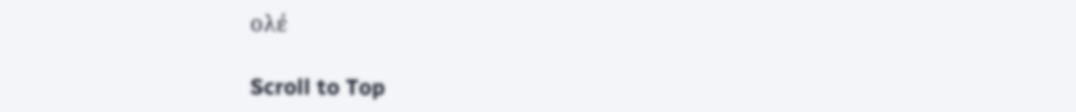ολέ

Scroll to Top